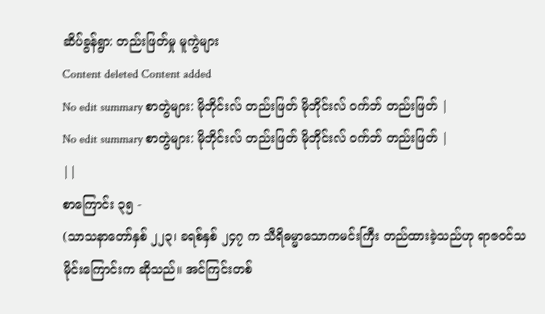ဆိပ်ခွန်ရွာ: တည်းဖြတ်မှု မူကွဲများ
Content deleted Content added
No edit summary စာတွဲများ: မိုဘိုင်းလ် တည်းဖြတ် မိုဘိုင်းလ် ဝက်ဘ် တည်းဖြတ် |
No edit summary စာတွဲများ: မိုဘိုင်းလ် တည်းဖြတ် မိုဘိုင်းလ် ဝက်ဘ် တည်းဖြတ် |
||
စာကြောင်း ၃၅ -
(သာသနာတော်နှစ် ၂၂၃၊ ခရစ်နှစ် ၂၄၇ က သီရိဓမ္မာသောကမင်းကြီး တည်ထားခဲ့သည်ဟု ရာဇ၀င်သမိုင်းကြောင်းက ဆိုသည်။ အင်ကြင်းတစ်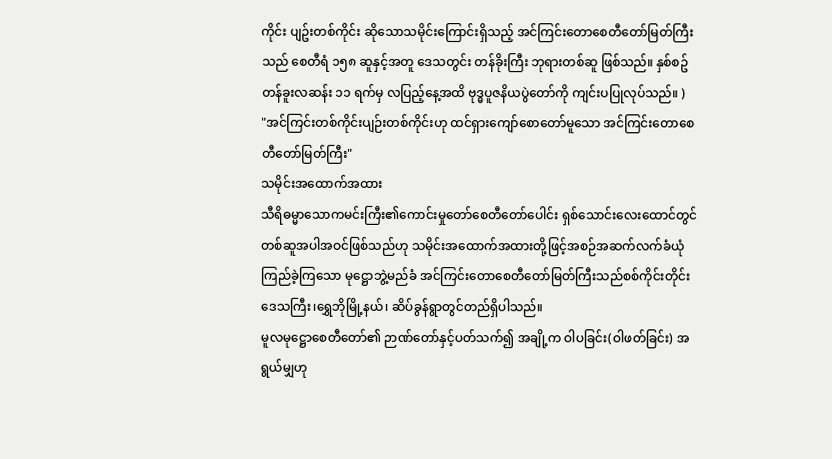ကိုင်း ပျဥ်းတစ်ကိုင်း ဆိုသောသမိုင်းကြောင်းရှိသည့် အင်ကြင်းတောစေတီတော်မြတ်ကြီးသည် စေတီရံ ၁၅၈ ဆူနှင့်အတူ ဒေသတွင်း တန်ခိုးကြီး ဘုရားတစ်ဆူ ဖြစ်သည်။ နှစ်စဥ် တန်ခူးလဆန်း ၁၁ ရက်မှ လပြည့်နေ့အထိ ဗုဒ္ဓပူဇနိယပွဲတော်ကို ကျင်းပပြုလုပ်သည်။ )
"အင်ကြင်းတစ်ကိုင်းပျဉ်းတစ်ကိုင်းဟု ထင်ရှားကျော်စောတော်မူသော အင်ကြင်းတောစေတီတော်မြတ်ကြီး"
သမိုင်းအထောက်အထား
သီရိဓမ္မာသောကမင်းကြီး၏ကောင်းမှုတော်စေတီတော်ပေါင်း ရှစ်သောင်းလေးထောင်တွင်တစ်ဆူအပါအဝင်ဖြစ်သည်ဟု သမိုင်းအထောက်အထားတို့ဖြင့်အစဉ်အဆက်လက်ခံယုံ ကြည်ခဲ့ကြသော မုဋ္ဌောဘွဲ့မည်ခံ အင်ကြင်းတောစေတီတော်မြတ်ကြီးသည်စစ်ကိုင်းတိုင်းဒေသကြီး၊ရွှေဘိုမြို့နယ်၊ ဆိပ်ခွန်ရွာတွင်တည်ရှိပါသည်။
မူလမုဋ္ဌောစေတီတော်၏ ဉာဏ်တော်နှင့်ပတ်သက်၍ အချို့က ဝါပခြင်း(ဝါဖတ်ခြင်း) အရွယ်မျှဟု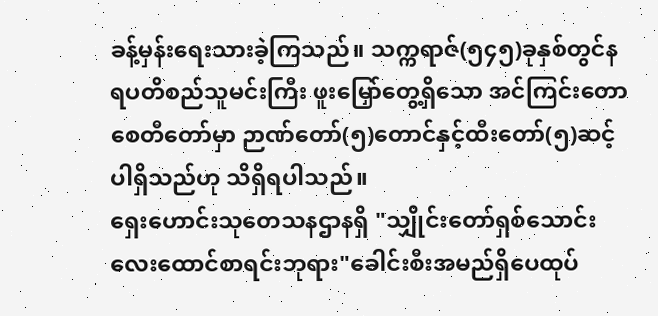ခန့်မှန်းရေးသားခဲ့ကြသည်။ သက္ကရာဇ်(၅၄၅)ခုနှစ်တွင်နရပတိစည်သူမင်းကြီး ဖူးမြှော်တွေ့ရှိသော အင်ကြင်းတောစေတီတော်မှာ ဉာဏ်တော်(၅)တောင်နှင့်ထီးတော်(၅)ဆင့်ပါရှိသည်ဟု သိရှိရပါသည်။
ရှေးဟောင်းသုတေသနဌာနရှိ "သျှိုင်းတော်ရှစ်သောင်းလေးထောင်စာရင်းဘုရား"ခေါင်းစီးအမည်ရှိပေထုပ်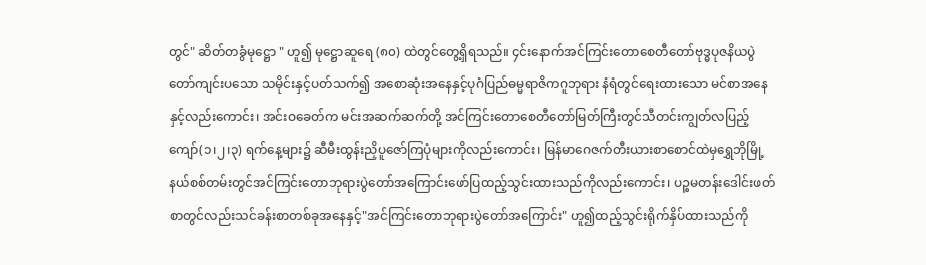တွင်" ဆိတ်တခွံမုဋ္ဌော " ဟူ၍ မုဋ္ဌောဆူရေ (၈၀) ထဲတွင်တွေ့ရှိရသည်။ ၄င်းနောက်အင်ကြင်းတောစေတီတော်ဗုဒ္ဓပုဇနိယပွဲတော်ကျင်းပသော သမိုင်းနှင့်ပတ်သက်၍ အစောဆုံးအနေနှင့်ပုဂံပြည်ဓမ္မရာဇိကဂူဘုရား နံရံတွင်ရေးထားသော မင်စာအနေနှင့်လည်းကောင်း၊ အင်းဝခေတ်က မင်းအဆက်ဆက်တို့ အင်ကြင်းတောစေတီတော်မြတ်ကြီးတွင်သီတင်းကျွတ်လပြည့်ကျော်(၁၊၂၊၃) ရက်နေ့များ၌ ဆီမီးထွန်းညှိပူဇော်ကြပုံများကိုလည်းကောင်း၊ မြန်မာဂေဇက်တီးယားစာစောင်ထဲမှရွှေဘိုမြို့နယ်စစ်တမ်းတွင်အင်ကြင်းတောဘုရားပွဲတော်အကြောင်းဖော်ပြထည့်သွင်းထားသည်ကိုလည်းကောင်း၊ ပဉ္စမတန်းဒေါင်းဖတ်စာတွင်လည်းသင်ခန်းစာတစ်ခုအနေနှင့်"အင်ကြင်းတောဘုရားပွဲတော်အကြောင်း" ဟူ၍ထည့်သွင်းရိုက်နှိပ်ထားသည်ကို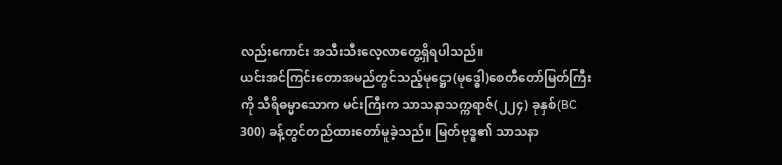လည်းကောင်း အသီးသီးလေ့လာတွေ့ရှိရပါသည်။
ယင်းအင်ကြင်းတောအမည်တွင်သည့်မုဋ္ဌော(မုဒ္ဓေါ)စေတီတော်မြတ်ကြီးကို သီရိဓမ္မာသောက မင်းကြီးက သာသနာသက္ကရာဇ်(၂၂၄) ခုနှစ်(BC 300) ခန့်တွင်တည်ထားတော်မူခဲ့သည်။ မြတ်ဗုဒ္ဓ၏ သာသနာ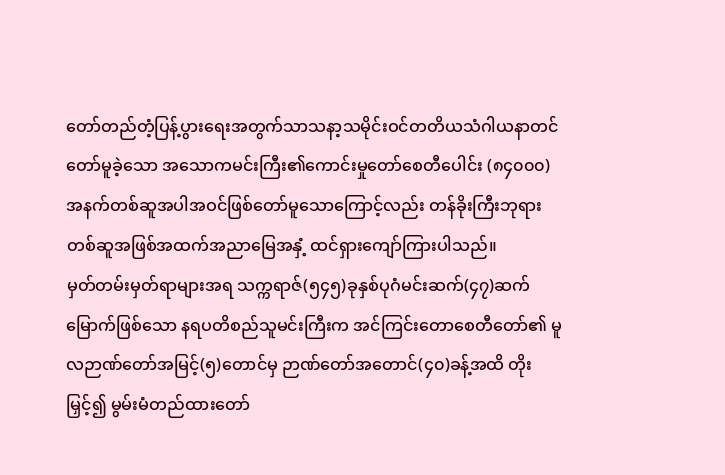တော်တည်တံ့ပြန့်ပွားရေးအတွက်သာသနာ့သမိုင်းဝင်တတိယသံဂါယနာတင်တော်မူခဲ့သော အသောကမင်းကြီး၏ကောင်းမှုတော်စေတီပေါင်း (၈၄၀၀၀) အနက်တစ်ဆူအပါအဝင်ဖြစ်တော်မူသောကြောင့်လည်း တန်ခိုးကြီးဘုရားတစ်ဆူအဖြစ်အထက်အညာမြေအနှံ့ ထင်ရှားကျော်ကြားပါသည်။
မှတ်တမ်းမှတ်ရာများအရ သက္ကရာဇ်(၅၄၅)ခုနှစ်ပုဂံမင်းဆက်(၄၇)ဆက်မြောက်ဖြစ်သော နရပတိစည်သူမင်းကြီးက အင်ကြင်းတောစေတီတော်၏ မူလဉာဏ်တော်အမြင့်(၅)တောင်မှ ဉာဏ်တော်အတောင်(၄၀)ခန့်အထိ တိုးမြှင့်၍ မွမ်းမံတည်ထားတော်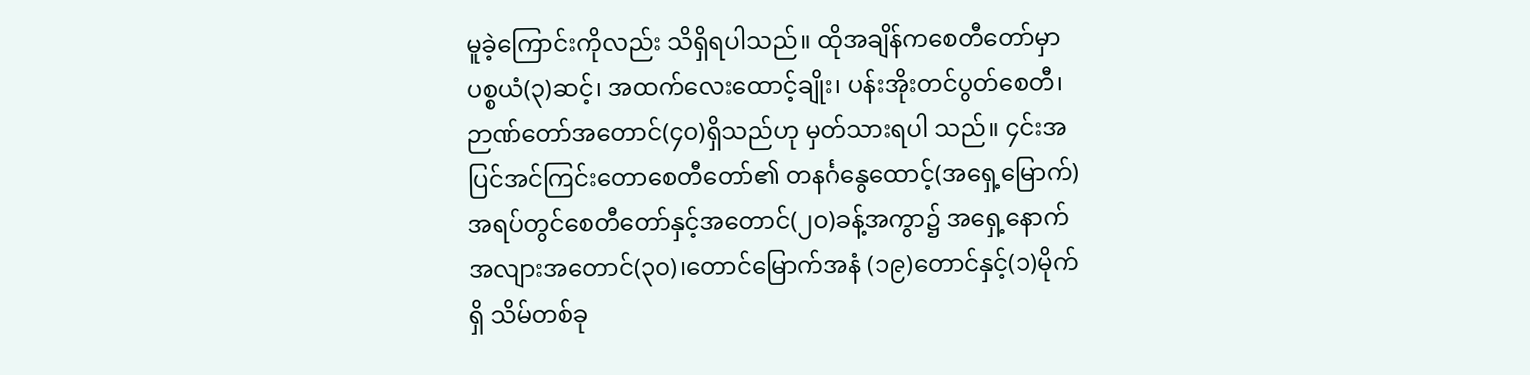မူခဲ့ကြောင်းကိုလည်း သိရှိရပါသည်။ ထိုအချိန်ကစေတီတော်မှာ ပစ္စယံ(၃)ဆင့်၊ အထက်လေးထောင့်ချိုး၊ ပန်းအိုးတင်ပွတ်စေတီ၊ ဉာဏ်တော်အတောင်(၄၀)ရှိသည်ဟု မှတ်သားရပါ သည်။ ၄င်းအပြင်အင်ကြင်းတောစေတီတော်၏ တနင်္ဂနွေထောင့်(အရှေ့မြောက်)အရပ်တွင်စေတီတော်နှင့်အတောင်(၂၀)ခန့်အကွာ၌ အရှေ့နောက်အလျားအတောင်(၃၀)၊တောင်မြောက်အနံ (၁၉)တောင်နှင့်(၁)မိုက်ရှိ သိမ်တစ်ခု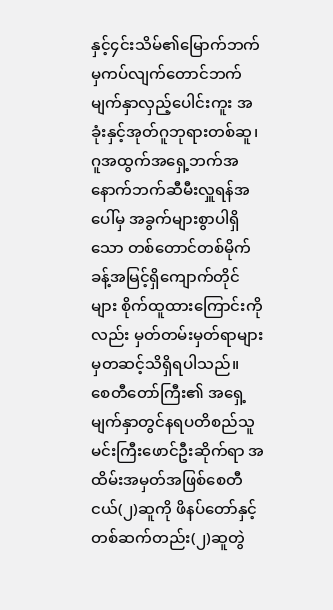နှင့်၄င်းသိမ်၏မြောက်ဘက်မှကပ်လျက်တောင်ဘက်မျက်နှာလှည့်ပေါင်းကူး အခုံးနှင့်အုတ်ဂူဘုရားတစ်ဆူ၊ ဂူအထွက်အရှေ့ဘက်အနောက်ဘက်ဆီမီးလှူရန်အပေါ်မှ အခွက်များစွာပါရှိသော တစ်တောင်တစ်မိုက်ခန့်အမြင့်ရှိကျောက်တိုင်များ စိုက်ထူထားကြောင်းကိုလည်း မှတ်တမ်းမှတ်ရာများမှတဆင့်သိရှိရပါသည်။
စေတီတော်ကြီး၏ အရှေ့မျက်နှာတွင်နရပတိစည်သူမင်းကြီးဖောင်ဦးဆိုက်ရာ အထိမ်းအမှတ်အဖြစ်စေတီငယ်(၂)ဆူကို ဖိနပ်တော်နှင့်တစ်ဆက်တည်း(၂)ဆူတွဲ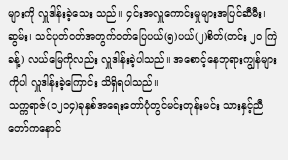များကို လှူဒါန်းခဲ့သေး သည်။ ၄င်းအလှူကောင်းမှုများအပြင်ဆီမီး၊ ဆွမ်း၊ သင်ပုတ်ဝတ်အတွက်ဝတ်ပြေပယ်(၅)ပယ်(၂)စိတ်(တင်း ၂၀ ကြဲခန့်) လယ်မြေကိုလည်း လှူဒါန်းခဲ့ပါသည်။ အစောင့်နေဘုရားကျွန်များကိုပါ လှူဒါန်းခဲ့ကြောင်း သိရှိရပါသည်။
သက္ကရာဇ်(၁၂၁၄)ခုနှစ်အရေးတော်ပုံတွင်မင်းတုန်းမင်း သားနှင့်ညီတော်ကနောင်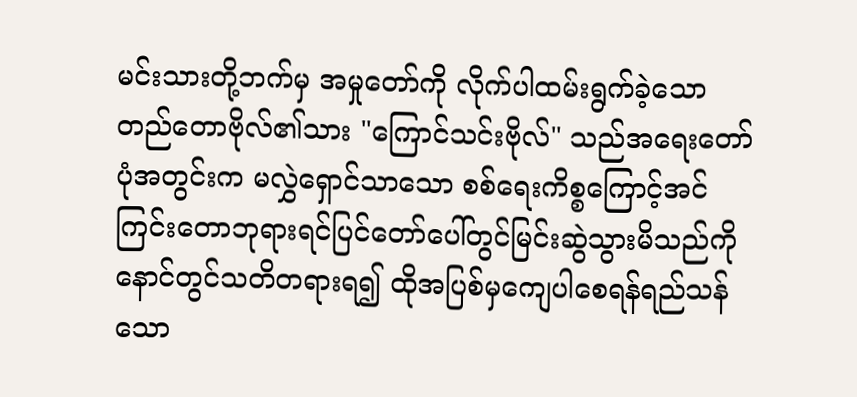မင်းသားတို့ဘက်မှ အမှုတော်ကို လိုက်ပါထမ်းရွက်ခဲ့သော တည်တောဗိုလ်၏သား "ကြောင်သင်းဗိုလ်" သည်အရေးတော်ပုံအတွင်းက မလွှဲရှောင်သာသော စစ်ရေးကိစ္စကြောင့်အင်ကြင်းတောဘုရားရင်ပြင်တော်ပေါ်တွင်မြင်းဆွဲသွားမိသည်ကိုနောင်တွင်သတိတရားရ၍ ထိုအပြစ်မှကျေပါစေရန်ရည်သန်သော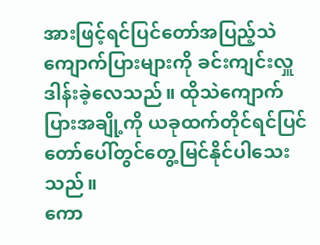အားဖြင့်ရင်ပြင်တော်အပြည့်သဲကျောက်ပြားများကို ခင်းကျင်းလှူဒါန်းခဲ့လေသည်။ ထိုသဲကျောက်ပြားအချို့ကို ယခုထက်တိုင်ရင်ပြင်တော်ပေါ်တွင်တွေ့မြင်နိုင်ပါသေးသည်။
ကော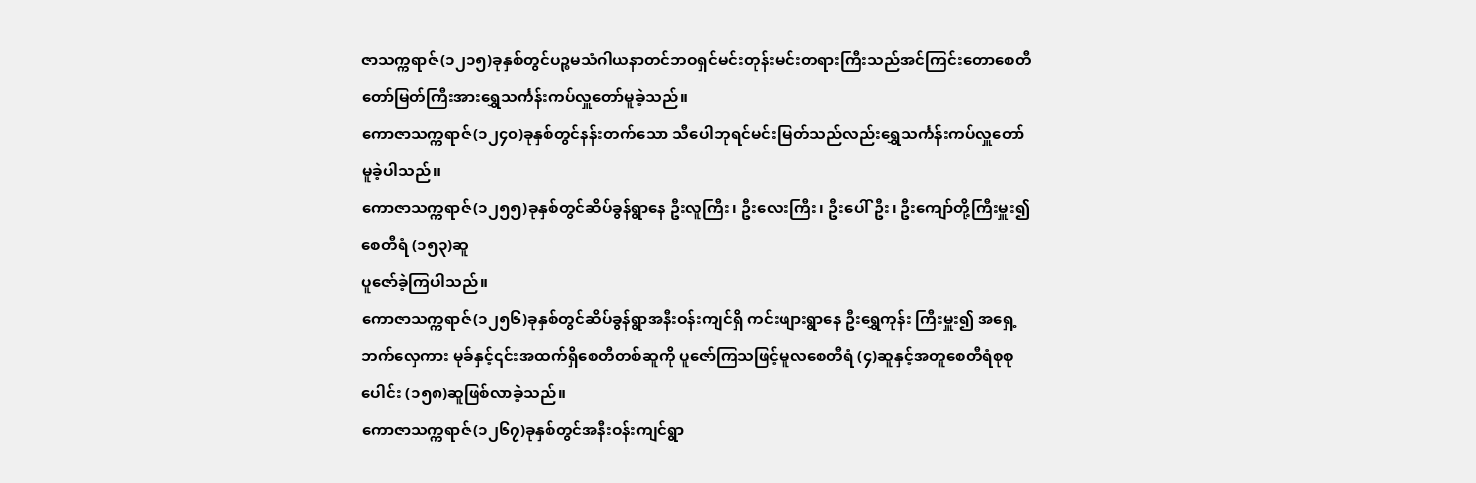ဇာသက္ကရာဇ်(၁၂၁၅)ခုနှစ်တွင်ပဉ္စမသံဂါယနာတင်ဘဝရှင်မင်းတုန်းမင်းတရားကြီးသည်အင်ကြင်းတောစေတီတော်မြတ်ကြီးအားရွှေသင်္ကန်းကပ်လှူတော်မူခဲ့သည်။
ကောဇာသက္ကရာဇ်(၁၂၄၀)ခုနှစ်တွင်နန်းတက်သော သီပေါဘုရင်မင်းမြတ်သည်လည်းရွှေသင်္ကန်းကပ်လှူတော်မူခဲ့ပါသည်။
ကောဇာသက္ကရာဇ်(၁၂၅၅)ခုနှစ်တွင်ဆိပ်ခွန်ရွာနေ ဦးလူကြီး၊ ဦးလေးကြီး၊ ဦးပေါ်ဦး၊ ဦးကျော်တို့ကြီးမှူး၍စေတီရံ (၁၅၃)ဆူ
ပူဇော်ခဲ့ကြပါသည်။
ကောဇာသက္ကရာဇ်(၁၂၅၆)ခုနှစ်တွင်ဆိပ်ခွန်ရွာအနီးဝန်းကျင်ရှိ ကင်းဖျားရွာနေ ဦးရွှေကုန်း ကြီးမှူး၍ အရှေ့ဘက်လှေကား မုခ်နှင့်၎င်းအထက်ရှိစေတီတစ်ဆူကို ပူဇော်ကြသဖြင့်မူလစေတီရံ (၄)ဆူနှင့်အတူစေတီရံစုစုပေါင်း (၁၅၈)ဆူဖြစ်လာခဲ့သည်။
ကောဇာသက္ကရာဇ်(၁၂၆၇)ခုနှစ်တွင်အနီးဝန်းကျင်ရွာ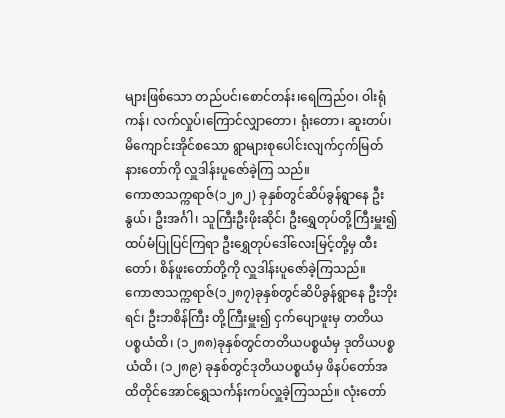များဖြစ်သော တည်ပင်၊စောင်တန်း၊ရေကြည်ဝ၊ ဝါးရုံကန်၊ လက်လှုပ်၊ကြောင်လျှာတော၊ ရုံးတော၊ ဆူးတပ်၊ မိကျောင်းအိုင်စသော ရွာများစုပေါင်းလျက်ငှက်မြတ်နားတော်ကို လှူဒါန်းပူဇော်ခဲ့ကြ သည်။
ကောဇာသက္ကရာဇ်(၁၂၈၂) ခုနှစ်တွင်ဆိပ်ခွန်ရွာနေ ဦးနွယ်၊ ဦးအင်္ဂါ၊ သူကြီးဦးဖိုးဆိုင်၊ ဦးရွှေတုပ်တို့ကြီးမှူး၍ ထပ်မံပြုပြင်ကြရာ ဦးရွှေတုပ်ဒေါ်လေးမြင့်တို့မှ ထီးတော်၊ စိန်ဖူးတော်တို့ကို လှူဒါန်းပူဇော်ခဲ့ကြသည်။
ကောဇာသက္ကရာဇ်(၁၂၈၇)ခုနှစ်တွင်ဆိပိခွန်ရွာနေ ဦးဘိုးရင်၊ ဦးဘစိန်ကြီး တို့ကြီးမှူး၍ ငှက်ပျောဖူးမှ တတိယပစ္စယံထိ၊ (၁၂၈၈)ခုနှစ်တွင်တတိယပစ္စယံမှ ဒုတိယပစ္စယံထိ၊ (၁၂၈၉) ခုနှစ်တွင်ဒုတိယပစ္စယံမှ ဖိနပ်တော်အထိတိုင်အောင်ရွှေသင်္ကန်းကပ်လှူခဲ့ကြသည်။ လုံးတော်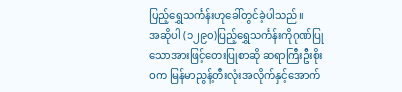ပြည့်ရွှေသင်္ကန်းဟုခေါ်တွင်ခဲ့ပါသည်။
အဆိုပါ (၁၂၉၀)ပြည့်ရွှေသင်္ကန်းကိုဂုဏ်ပြုသောအားဖြင့်တေးပြုစာဆို ဆရာကြီးဦးစိုးဝက မြန်မာညွန့်တီးလုံးအလိုက်နှင့်အောက်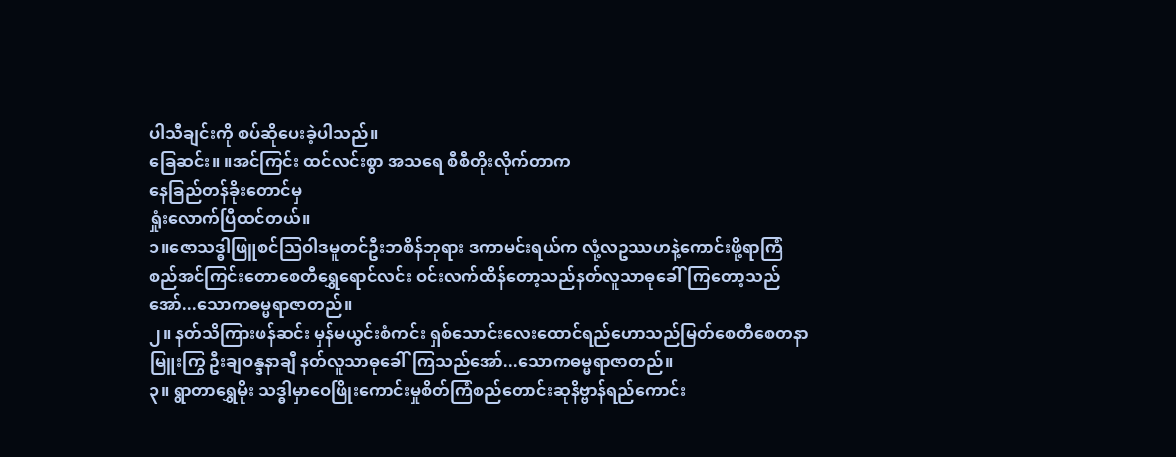ပါသီချင်းကို စပ်ဆိုပေးခဲ့ပါသည်။
ခြေဆင်း။ ။အင်ကြင်း ထင်လင်းစွာ အသရေ စီစီတိုးလိုက်တာက
နေခြည်တန်ခိုးတောင်မှ
ရှုံးလောက်ပြီထင်တယ်။
၁။ဇောသဒ္ဓါဖြူစင်သြဝါဒမူတင်ဦးဘစိန်ဘုရား ဒကာမင်းရယ်က လုံ့လဥဿဟနဲ့ကောင်းဖို့ရာကြံစည်အင်ကြင်းတောစေတီရွှေရောင်လင်း ဝင်းလက်ထိန်တော့သည်နတ်လူသာဓုခေါ်ကြတော့သည်အော်...သောကဓမ္မရာဇာတည်။
၂။ နတ်သိကြားဖန်ဆင်း မှန်မယွင်းစံကင်း ရှစ်သောင်းလေးထောင်ရည်ဟောသည်မြတ်စေတီစေတနာမြူးကြွ ဦးချဝန္ဒနာချီ နတ်လူသာဓုခေါ်ကြသည်အော်...သောကဓမ္မရာဇာတည်။
၃။ ရွာတာရွှေမိုး သဒ္ဓါမှာဝေဖြိုးကောင်းမှုစိတ်ကြံစည်တောင်းဆုနိဗ္ဗာန်ရည်ကောင်း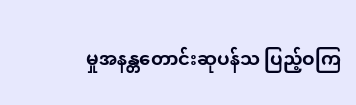မှုအနန္တတောင်းဆုပန်သ ပြည့်ဝကြ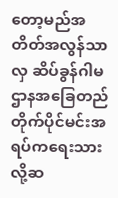တော့မည်အတိတ်အလွန်သာလှ ဆိပ်ခွန်ဂါမ ဌာနအခြေတည်တိုက်ပိုင်မင်းအရပ်ကရေးသားလို့ဆ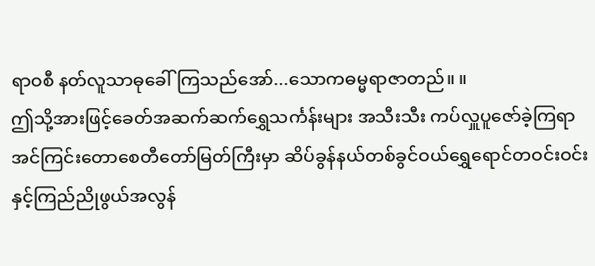ရာဝစီ နတ်လူသာဓုခေါ်ကြသည်အော်...သောကဓမ္မရာဇာတည်။ ။
ဤသို့အားဖြင့်ခေတ်အဆက်ဆက်ရွှေသင်္ကန်းများ အသီးသီး ကပ်လှူပူဇော်ခဲ့ကြရာ အင်ကြင်းတောစေတီတော်မြတ်ကြီးမှာ ဆိပ်ခွန်နယ်တစ်ခွင်ဝယ်ရွှေရောင်တဝင်းဝင်းနှင့်ကြည်ညိုဖွယ်အလွန်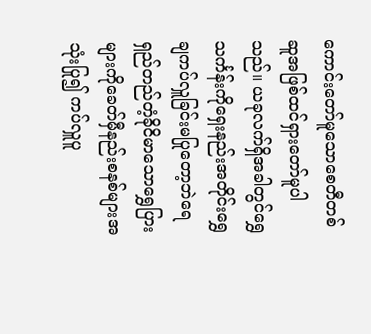ကောင်းတော်မူသောစေတီတစ်ဆူအဖြစ်ထင်ရှားတော်မူပါသည်။ ယခုလက်ရှိအခါတွင်ရွှေသင်္ကန်းကိုရှေးနည်းအတိုင်းရွှေချကပ်လှူခြင်းမပြုတော့ဘဲရေရှည်တည်တံ့ခိုငိမာသောရွှေပြားများကိုခေတ်မှီနည်းစနစ်များအသုံးပြု၍ ကပ်လှူပူ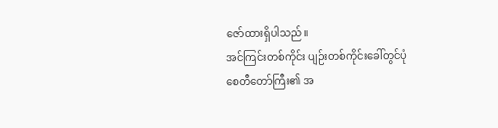ဇော်ထားရှိပါသည်။
အင်ကြင်းတစ်ကိုင်း ပျဉ်းတစ်ကိုင်းခေါ်တွင်ပုံ
စေတီတော်ကြီး၏ အ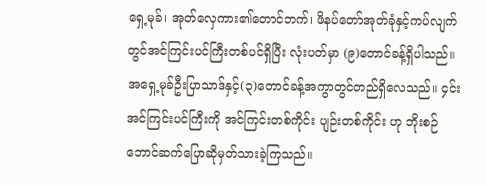ရှေ့မုခ်၊ အုတ်လှေကား၏တောင်ဘက်၊ ဖိနပ်တော်အုတ်ခုံနှင့်ကပ်လျက်တွင်အင်ကြင်းပင်ကြီးတစ်ပင်ရှိပြီး လုံးပတ်မှာ (၉)တောင်ခန့်ရှိပါသည်။ အရှေ့မုခ်ဦးပြာသာဒ်နှင့်(၃)တောင်ခန့်အကွာတွင်တည်ရှိလေသည်။ ၄င်းအင်ကြင်းပင်ကြီးကို အင်ကြင်းတစ်ကိုင်း ပျဉ်းတစ်ကိုင်း ဟု ဘိုးစဉ်ဘောင်ဆက်ပြောဆိုမှတ်သားခဲ့ကြသည်။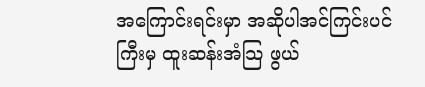အကြောင်းရင်းမှာ အဆိုပါအင်ကြင်းပင်ကြီးမှ ထူးဆန်းအံသြ ဖွယ်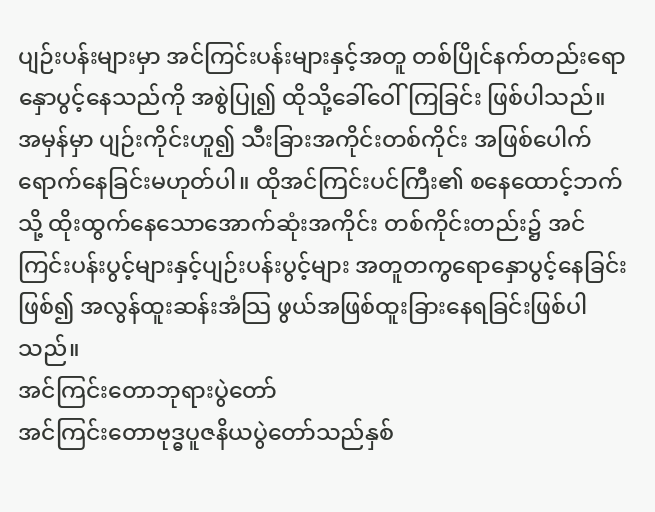ပျဉ်းပန်းများမှာ အင်ကြင်းပန်းများနှင့်အတူ တစ်ပြိုင်နက်တည်းရောနှောပွင့်နေသည်ကို အစွဲပြု၍ ထိုသို့ခေါ်ဝေါ်ကြခြင်း ဖြစ်ပါသည်။ အမှန်မှာ ပျဉ်းကိုင်းဟူ၍ သီးခြားအကိုင်းတစ်ကိုင်း အဖြစ်ပေါက်ရောက်နေခြင်းမဟုတ်ပါ။ ထိုအင်ကြင်းပင်ကြီး၏ စနေထောင့်ဘက်သို့ ထိုးထွက်နေသောအောက်ဆုံးအကိုင်း တစ်ကိုင်းတည်း၌ အင်ကြင်းပန်းပွင့်များနှင့်ပျဉ်းပန်းပွင့်များ အတူတကွရောနှောပွင့်နေခြင်းဖြစ်၍ အလွန်ထူးဆန်းအံသြ ဖွယ်အဖြစ်ထူးခြားနေရခြင်းဖြစ်ပါသည်။
အင်ကြင်းတောဘုရားပွဲတော်
အင်ကြင်းတောဗုဒ္ဓပူဇနိယပွဲတော်သည်နှစ်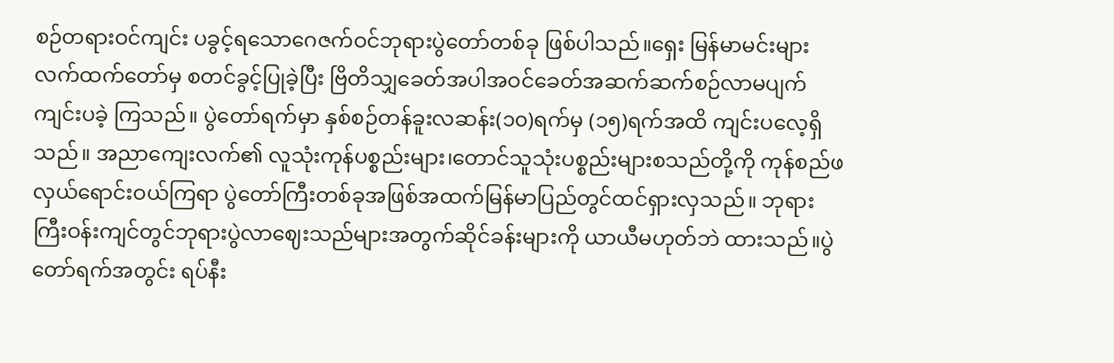စဉ်တရားဝင်ကျင်း ပခွင့်ရသောဂေဇက်ဝင်ဘုရားပွဲတော်တစ်ခု ဖြစ်ပါသည်။ရှေး မြန်မာမင်းများလက်ထက်တော်မှ စတင်ခွင့်ပြုခဲ့ပြီး ဗြိတိသျှခေတ်အပါအဝင်ခေတ်အဆက်ဆက်စဉ်လာမပျက်ကျင်းပခဲ့ ကြသည်။ ပွဲတော်ရက်မှာ နှစ်စဉ်တန်ခူးလဆန်း(၁၀)ရက်မှ (၁၅)ရက်အထိ ကျင်းပလေ့ရှိသည်။ အညာကျေးလက်၏ လူသုံးကုန်ပစ္စည်းများ၊တောင်သူသုံးပစ္စည်းများစသည်တို့ကို ကုန်စည်ဖလှယ်ရောင်းဝယ်ကြရာ ပွဲတော်ကြီးတစ်ခုအဖြစ်အထက်မြန်မာပြည်တွင်ထင်ရှားလှသည်။ ဘုရားကြီးဝန်းကျင်တွင်ဘုရားပွဲလာဈေးသည်များအတွက်ဆိုင်ခန်းများကို ယာယီမဟုတ်ဘဲ ထားသည်။ပွဲတော်ရက်အတွင်း ရပ်နီး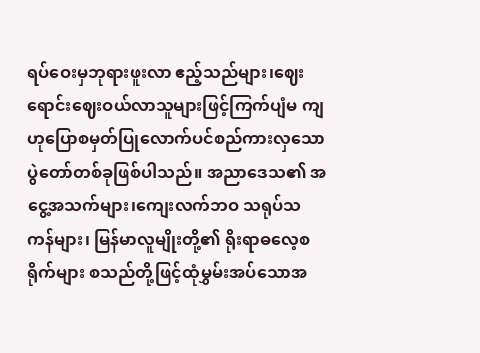ရပ်ဝေးမှဘုရားဖူးလာ ဧည့်သည်များ၊ဈေးရောင်းဈေးဝယ်လာသူများဖြင့်ကြက်ပျံမ ကျဟုပြောစမှတ်ပြုလောက်ပင်စည်ကားလှသော ပွဲတော်တစ်ခုဖြစ်ပါသည်။ အညာဒေသ၏ အငွေ့အသက်များ၊ကျေးလက်ဘဝ သရုပ်သကန်များ၊ မြန်မာလူမျိုးတို့၏ ရိုးရာဓလေ့စရိုက်များ စသည်တို့ဖြင့်ထုံမွှမ်းအပ်သောအ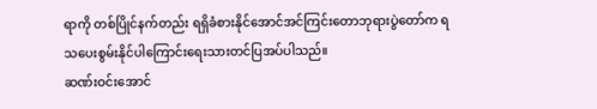ရာကို တစ်ပြိုင်နက်တည်း ရရှိခံစားနိုင်အောင်အင်ကြင်းတောဘုရားပွဲတော်က ရသပေးစွမ်းနိုင်ပါကြောင်းရေးသားတင်ပြအပ်ပါသည်။
ဆဏ်းဝင်းအောင်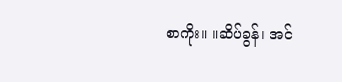စာကိုး။ ။ဆိပ်ခွန်၊ အင်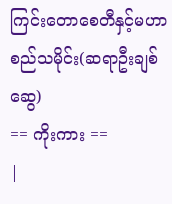ကြင်းတောစေတီနှင့်မဟာစည်သမိုင်း(ဆရာဦးချစ်ဆွေ)
== ကိုးကား ==
|